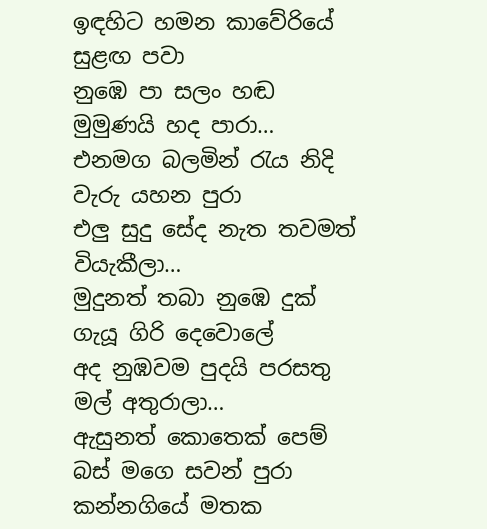ඉඳහිට හමන කාවේරියේ සුළඟ පවා
නුඹෙ පා සලං හඬ මුමුණයි හද පාරා…
එනමග බලමින් රැය නිදි වැරු යහන පුරා
එලු සුදු සේද නැත තවමත් වියැකීලා…
මුදුනත් තබා නුඹෙ දුක් ගැයූ ගිරි දෙවොලේ
අද නුඹවම පුදයි පරසතු මල් අතුරාලා…
ඇසුනත් කොතෙක් පෙම් බස් මගෙ සවන් පුරා
කන්නගියේ මතක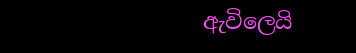ඇවිලෙයි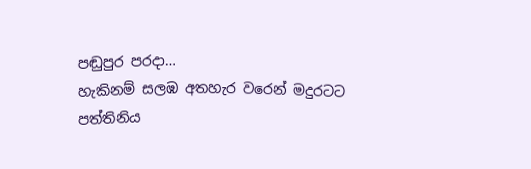පඬුපුර පරදා…
හැකිනම් සලඹ අතහැර වරෙන් මදුරටට
පත්තිනිය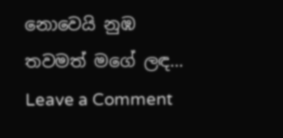නොවෙයි නුඹ තවමත් මගේ ලඳ…
Leave a Comment